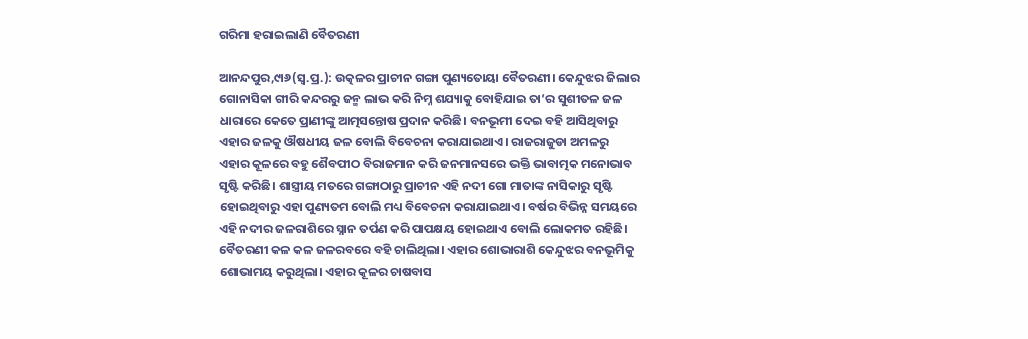ଗରିମା ହରାଇଲାଣି ବୈତରଣୀ

ଆନନ୍ଦପୁର,୯ା୬(ସ୍ବ.ପ୍ର.): ଉତ୍କଳର ପ୍ରାଚୀନ ଗଙ୍ଗା ପୁଣ୍ୟତୋୟା ବୈତରଣୀ। କେନ୍ଦୁଝର ଜିଲାର ଗୋନାସିକା ଗୀରି କନ୍ଦରରୁ ଜନ୍ମ ଲାଭ କରି ନିମ୍ନ ଶଯ୍ୟାକୁ ବୋହିଯାଇ ତା’ର ସୁଶୀତଳ ଜଳ ଧାରାରେ କେତେ ପ୍ରାଣୀଙ୍କୁ ଆତ୍ମସନ୍ତୋଷ ପ୍ରଦାନ କରିଛି। ବନଭୂମୀ ଦେଇ ବହି ଆସିଥିବାରୁ ଏହାର ଜଳକୁ ଔଷଧୀୟ ଜଳ ବୋଲି ବିବେଚନା କରାଯାଇଥାଏ। ରାଜରାଜୁଡା ଅମଳରୁ ଏହାର କୂଳରେ ବହୁ ଶୈବପୀଠ ବିରାଜମାନ କରି ଜନମାନସରେ ଭକ୍ତି ଭାବାତ୍ମକ ମନୋଭାବ ସୃଷ୍ଟି କରିଛି। ଶାସ୍ତ୍ରୀୟ ମତରେ ଗଙ୍ଗାଠାରୁ ପ୍ରାଚୀନ ଏହି ନଦୀ ଗୋ ମାତାଙ୍କ ନାସିକାରୁ ସୃଷ୍ଟି ହୋଇଥିବାରୁ ଏହା ପୁଣ୍ୟତମ ବୋଲି ମଧ୍ୟ ବିବେଚନା କରାଯାଇଥାଏ। ବର୍ଷର ବିଭିନ୍ନ ସମୟରେ ଏହି ନଦୀର ଜଳରାଶିରେ ସ୍ନାନ ତର୍ପଣ କରି ପାପକ୍ଷୟ ହୋଇଥାଏ ବୋଲି ଲୋକମତ ରହିଛି।
ବୈତରଣୀ କଳ କଳ ଜଳରବରେ ବହି ଚାଲିଥିଲା। ଏହାର ଶୋଭାରାଶି କେନ୍ଦୁଝର ବନଭୂମିକୁ ଶୋଭାମୟ କରୁଥିଲା। ଏହାର କୂଳର ଚାଷବାସ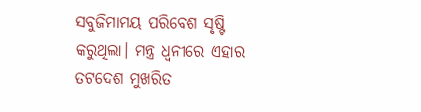ସବୁଜିମାମୟ ପରିବେଶ ସୃଷ୍ଟି କରୁଥିଲା। ମନ୍ତ୍ର ଧ୍ୱନୀରେ ଏହାର ତଟଦେଶ ମୁଖରିତ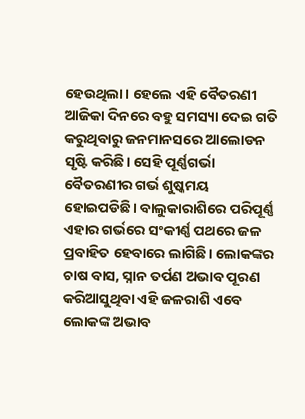ହେଉଥିଲା। ହେଲେ ଏହି ବୈତରଣୀ ଆଜିକା ଦିନରେ ବହୁ ସମସ୍ୟା ଦେଇ ଗତି କରୁଥିବାରୁ ଜନମାନସରେ ଆଲୋଡନ ସୃଷ୍ଟି କରିଛି। ସେହି ପୂର୍ଣ୍ଣଗର୍ଭା ବୈତରଣୀର ଗର୍ଭ ଶୁଷ୍କମୟ ହୋଇପଡିଛି। ବାଲୁକାରାଶିରେ ପରିପୂର୍ଣ୍ଣ ଏହାର ଗର୍ଭରେ ସଂକୀର୍ଣ୍ଣ ପଥରେ ଜଳ ପ୍ରବାହିତ ହେବାରେ ଲାଗିଛି। ଲୋକଙ୍କର ଚାଷ ବାସ, ସ୍ନାନ ତର୍ପଣ ଅଭାବ ପୂରଣ କରିଆସୁଥିବା ଏହି ଜଳରାଶି ଏବେ ଲୋକଙ୍କ ଅଭାବ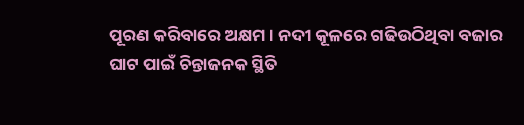ପୂରଣ କରିବାରେ ଅକ୍ଷମ। ନଦୀ କୂଳରେ ଗଢିଉଠିଥିବା ବଜାର ଘାଟ ପାଇଁ ଚିନ୍ତାଜନକ ସ୍ଥିତି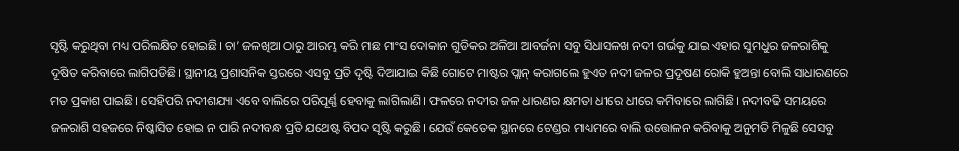ସୃଷ୍ଟି କରୁଥିବା ମଧ୍ୟ ପରିଲକ୍ଷିତ ହୋଇଛି। ଚା’ ଜଳଖିଆ ଠାରୁ ଆରମ୍ଭ କରି ମାଛ ମାଂସ ଦୋକାନ ଗୁଡିକର ଅଳିଆ ଆବର୍ଜନା ସବୁ ସିଧାସଳଖ ନଦୀ ଗର୍ଭକୁ ଯାଇ ଏହାର ସୁମଧୁର ଜଳରାଶିକୁ ଦୂଷିତ କରିବାରେ ଲାଗିପଡିଛି। ସ୍ଥାନୀୟ ପ୍ରଶାସନିକ ସ୍ତରରେ ଏସବୁ ପ୍ରତି ଦୃଷ୍ଟି ଦିଆଯାଇ କିଛି ଗୋଟେ ମାଷ୍ଟର ପ୍ଲାନ୍‌ କରାଗଲେ ହୁଏତ ନଦୀ ଜଳର ପ୍ରଦୂଷଣ ରୋକି ହୁଅନ୍ତା ବୋଲି ସାଧାରଣରେ ମତ ପ୍ରକାଶ ପାଇଛି। ସେହିପରି ନଦୀଶଯ୍ୟା ଏବେ ବାଲିରେ ପରିପୂର୍ଣ୍ଣ ହେବାକୁ ଲାଗିଲାଣି। ଫଳରେ ନଦୀର ଜଳ ଧାରଣର କ୍ଷମତା ଧୀରେ ଧୀରେ କମିବାରେ ଲାଗିଛି। ନଦୀବଢି ସମୟରେ ଜଳରାଶି ସହଜରେ ନିଷ୍କାସିତ ହୋଇ ନ ପାରି ନଦୀବନ୍ଧ ପ୍ରତି ଯଥେଷ୍ଟ ବିପଦ ସୃଷ୍ଟି କରୁଛି। ଯେଉଁ କେତେକ ସ୍ଥାନରେ ଟେଣ୍ଡର ମାଧ୍ୟମରେ ବାଲି ଉତ୍ତୋଳନ କରିବାକୁ ଅନୁମତି ମିଳୁଛି ସେସବୁ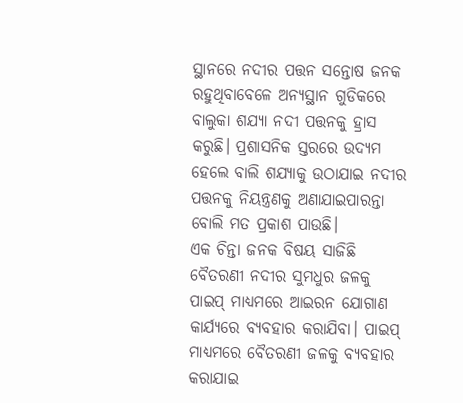ସ୍ଥାନରେ ନଦୀର ପତ୍ତନ ସନ୍ତୋଷ ଜନକ ରହୁଥିବାବେଳେ ଅନ୍ୟସ୍ଥାନ ଗୁଡିକରେ ବାଲୁକା ଶଯ୍ୟା ନଦୀ ପତ୍ତନକୁ ହ୍ରାସ କରୁଛି। ପ୍ରଶାସନିକ ସ୍ତରରେ ଉଦ୍ୟମ ହେଲେ ବାଲି ଶଯ୍ୟାକୁ ଉଠାଯାଇ ନଦୀର ପତ୍ତନକୁ ନିୟନ୍ତ୍ରଣକୁ ଅଣାଯାଇପାରନ୍ତା ବୋଲି ମତ ପ୍ରକାଶ ପାଉଛି।
ଏକ ଚିନ୍ତା ଜନକ ବିଷୟ ସାଜିଛି ବୈତରଣୀ ନଦୀର ସୁମଧୁର ଜଳକୁ ପାଇପ୍‌ ମାଧ୍ୟମରେ ଆଇରନ ଯୋଗାଣ କାର୍ଯ୍ୟରେ ବ୍ୟବହାର କରାଯିବା। ପାଇପ୍‌ ମାଧ୍ୟମରେ ବୈତରଣୀ ଜଳକୁ ବ୍ୟବହାର କରାଯାଇ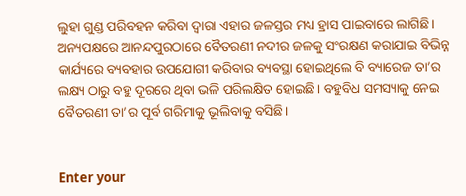ଲୁହା ଗୁଣ୍ଡ ପରିବହନ କରିବା ଦ୍ୱାରା ଏହାର ଜଳସ୍ତର ମଧ୍ୟ ହ୍ରାସ ପାଇବାରେ ଲାଗିଛି। ଅନ୍ୟପକ୍ଷରେ ଆନନ୍ଦପୁରଠାରେ ବୈତରଣୀ ନଦୀର ଜଳକୁ ସଂରକ୍ଷଣ କରାଯାଇ ବିଭିନ୍ନ କାର୍ଯ୍ୟରେ ବ୍ୟବହାର ଉପଯୋଗୀ କରିବାର ବ୍ୟବସ୍ଥା ହୋଇଥିଲେ ବି ବ୍ୟାରେଜ ତା’ର ଲକ୍ଷ୍ୟ ଠାରୁ ବହୁ ଦୂରରେ ଥିବା ଭଳି ପରିଲକ୍ଷିତ ହୋଇଛି। ବହୁବିଧ ସମସ୍ୟାକୁ ନେଇ ବୈତରଣୀ ତା’ର ପୂର୍ବ ଗରିମାକୁ ଭୂଲିବାକୁ ବସିଛି।


Enter your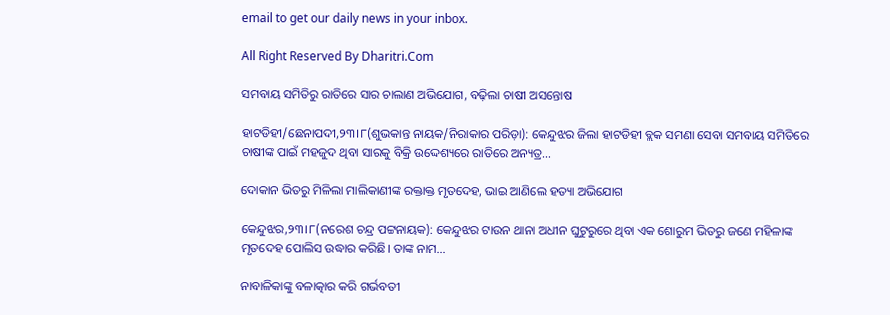email to get our daily news in your inbox.

All Right Reserved By Dharitri.Com

ସମବାୟ ସମିତିରୁ ରାତିରେ ସାର ଚାଲାଣ ଅଭିଯୋଗ, ବଢ଼ିଲା ଚାଷୀ ଅସନ୍ତୋଷ

ହାଟଡିହୀ/ଛେନାପଦୀ,୨୩।୮(ଶୁଭକାନ୍ତ ନାୟକ/ନିରାକାର ପରିଡ଼ା): କେନ୍ଦୁଝର ଜିଲା ହାଟଡିହୀ ବ୍ଲକ ସମଣା ସେବା ସମବାୟ ସମିତିରେ ଚାଷୀଙ୍କ ପାଇଁ ମହଜୁଦ ଥିବା ସାରକୁ ବିକ୍ରି ଉଦ୍ଦେଶ୍ୟରେ ରାତିରେ ଅନ୍ୟତ୍ର…

ଦୋକାନ ଭିତରୁ ମିଳିଲା ମାଲିକାଣୀଙ୍କ ରକ୍ତାକ୍ତ ମୃତଦେହ, ଭାଇ ଆଣିଲେ ହତ୍ୟା ଅଭିଯୋଗ

କେନ୍ଦୁଝର,୨୩।୮(ନରେଶ ଚନ୍ଦ୍ର ପଟ୍ଟନାୟକ): କେନ୍ଦୁଝର ଟାଉନ ଥାନା ଅଧୀନ ଘୁଟୁରୁରେ ଥିବା ଏକ ଶୋରୁମ ଭିତରୁ ଜଣେ ମହିଳାଙ୍କ ମୃତଦେହ ପୋଲିସ ଉଦ୍ଧାର କରିଛି। ତାଙ୍କ ନାମ…

ନାବାଳିକାଙ୍କୁ ବଳାତ୍କାର କରି ଗର୍ଭବତୀ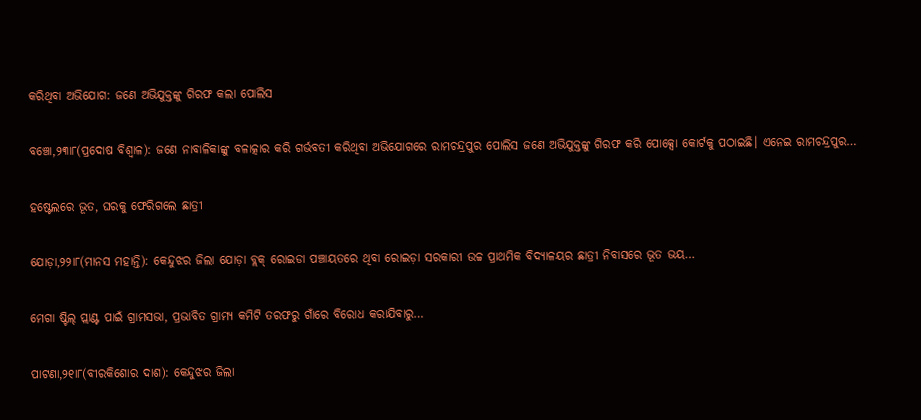କରିଥିବା ଅଭିଯୋଗ: ଜଣେ ଅଭିଯୁକ୍ତଙ୍କୁ ଗିରଫ କଲା ପୋଲିସ

ବଞ୍ଚୋ,୨୩ା୮(ପ୍ରଦୋଷ ବିଶ୍ୱାଳ): ଜଣେ ନାବାଳିକାଙ୍କୁ ବଳାତ୍କାର କରି ଗର୍ଭବତୀ କରିଥିବା ଅଭିଯୋଗରେ ରାମଚନ୍ଦ୍ରପୁର ପୋଲିସ ଜଣେ ଅଭିଯୁକ୍ତଙ୍କୁ ଗିରଫ କରି ପୋକ୍ସୋ କୋର୍ଟକୁ ପଠାଇଛି। ଏନେଇ ରାମଚନ୍ଦ୍ରପୁର…

ହଷ୍ଟେଲରେ ଭୂତ, ଘରକୁ ଫେରିଗଲେ ଛାତ୍ରୀ

ଯୋଡ଼ା,୨୨ା୮(ମାନସ ମହାନ୍ତି): କେନ୍ଦୁଝର ଜିଲା ଯୋଡ଼ା ବ୍ଲକ୍‌ ରୋଇଡା ପଞ୍ଚାୟତରେ ଥିବା ରୋଇଡ଼ା ସରକାରୀ ଉଚ୍ଚ ପ୍ରାଥମିକ ବିଦ୍ୟାଳୟର ଛାତ୍ରୀ ନିବାସରେ ଭୂତ ଭୟ…

ମେଗା ଷ୍ଟିଲ୍‌ ପ୍ଲାଣ୍ଟ ପାଇଁ ଗ୍ରାମସଭା, ପ୍ରଭାବିତ ଗ୍ରାମ୍ୟ କମିଟି ତରଫରୁ ଗାଁରେ ବିରୋଧ କରାଯିବାରୁ…

ପାଟଣା,୨୧ା୮(ବୀରକିଶୋର ଦାଶ): କେନ୍ଦୁଝର ଜିଲା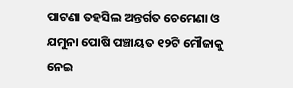ପାଟଣା ତହସିଲ ଅନ୍ତର୍ଗତ ଚେମେଣା ଓ ଯମୁନା ପୋଷି ପଞ୍ଚାୟତ ୧୨ଟି ମୌଜାକୁ ନେଇ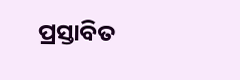ପ୍ରସ୍ତାବିତ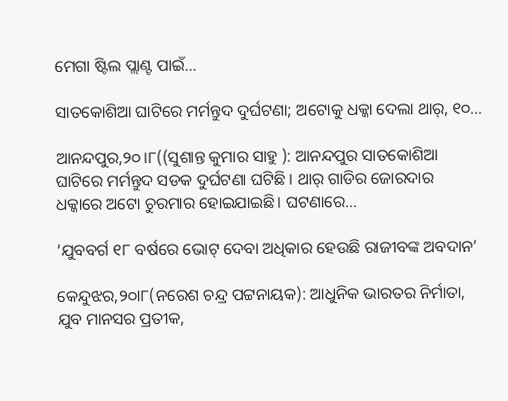ମେଗା ଷ୍ଟିଲ ପ୍ଲାଣ୍ଟ ପାଇଁ…

ସାତକୋଶିଆ ଘାଟିରେ ମର୍ମନ୍ତୁଦ ଦୁର୍ଘଟଣା; ଅଟୋକୁ ଧକ୍କା ଦେଲା ଥାର୍, ୧୦…

ଆନନ୍ଦପୁର,୨୦।୮((ସୁଶାନ୍ତ କୁମାର ସାହୁ ): ଆନନ୍ଦପୁର ସାତକୋଶିଆ ଘାଟିରେ ମର୍ମନ୍ତୁଦ ସଡକ ଦୁର୍ଘଟଣା ଘଟିଛି । ଥାର୍ ଗାଡିର ଜୋରଦାର ଧକ୍କାରେ ଅଟୋ ଚୁରମାର ହୋଇଯାଇଛି। ଘଟଣାରେ…

‘ଯୁବବର୍ଗ ୧୮ ବର୍ଷରେ ଭୋଟ୍‌ ଦେବା ଅଧିକାର ହେଉଛି ରାଜୀବଙ୍କ ଅବଦାନ’

କେନ୍ଦୁଝର,୨୦ା୮(ନରେଶ ଚନ୍ଦ୍ର ପଟ୍ଟନାୟକ): ଆଧୁନିକ ଭାରତର ନିର୍ମାତା, ଯୁବ ମାନସର ପ୍ରତୀକ,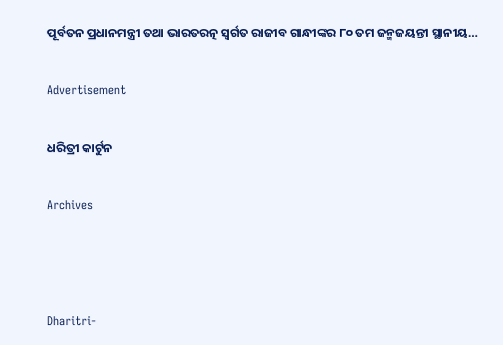ପୂର୍ବତନ ପ୍ରଧାନମନ୍ତ୍ରୀ ତଥା ଭାରତରତ୍ନ ସ୍ବର୍ଗତ ରାଜୀବ ଗାନ୍ଧୀଙ୍କର ୮୦ ତମ ଜନ୍ମଜୟନ୍ତୀ ସ୍ଥାନୀୟ…

Advertisement

ଧରିତ୍ରୀ କାର୍ଟୁନ

Archives



Dharitri-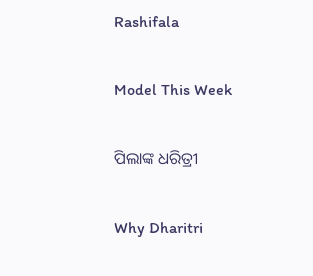Rashifala

Model This Week

ପିଲାଙ୍କ ଧରିତ୍ରୀ

Why Dharitri